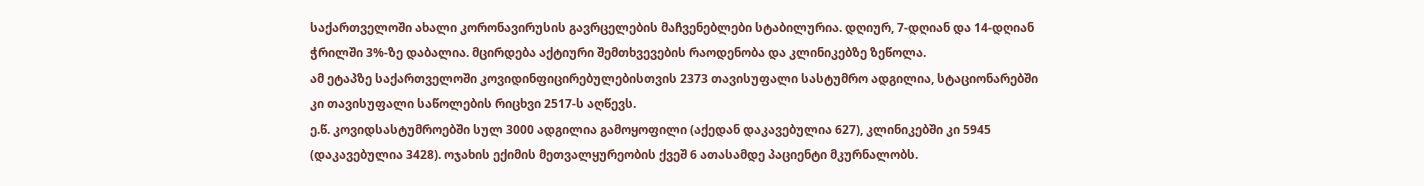საქართველოში ახალი კორონავირუსის გავრცელების მაჩვენებლები სტაბილურია. დღიურ, 7-დღიან და 14-დღიან ჭრილში 3%-ზე დაბალია. მცირდება აქტიური შემთხვევების რაოდენობა და კლინიკებზე ზეწოლა.
ამ ეტაპზე საქართველოში კოვიდინფიცირებულებისთვის 2373 თავისუფალი სასტუმრო ადგილია, სტაციონარებში კი თავისუფალი საწოლების რიცხვი 2517-ს აღწევს.
ე.წ. კოვიდსასტუმროებში სულ 3000 ადგილია გამოყოფილი (აქედან დაკავებულია 627), კლინიკებში კი 5945 (დაკავებულია 3428). ოჯახის ექიმის მეთვალყურეობის ქვეშ 6 ათასამდე პაციენტი მკურნალობს.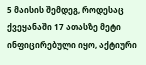5 მაისის შემდეგ, როდესაც ქვეყანაში 17 ათასზე მეტი ინფიცირებული იყო, აქტიური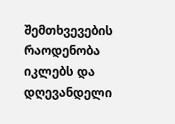შემთხვევების რაოდენობა იკლებს და დღევანდელი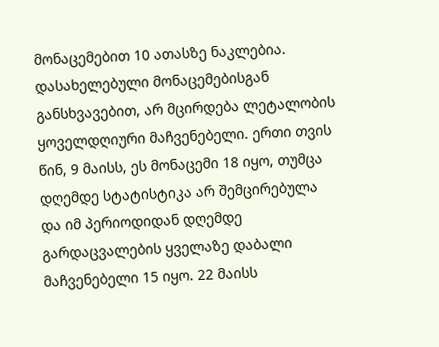მონაცემებით 10 ათასზე ნაკლებია.
დასახელებული მონაცემებისგან განსხვავებით, არ მცირდება ლეტალობის ყოველდღიური მაჩვენებელი. ერთი თვის წინ, 9 მაისს, ეს მონაცემი 18 იყო, თუმცა დღემდე სტატისტიკა არ შემცირებულა და იმ პერიოდიდან დღემდე გარდაცვალების ყველაზე დაბალი მაჩვენებელი 15 იყო. 22 მაისს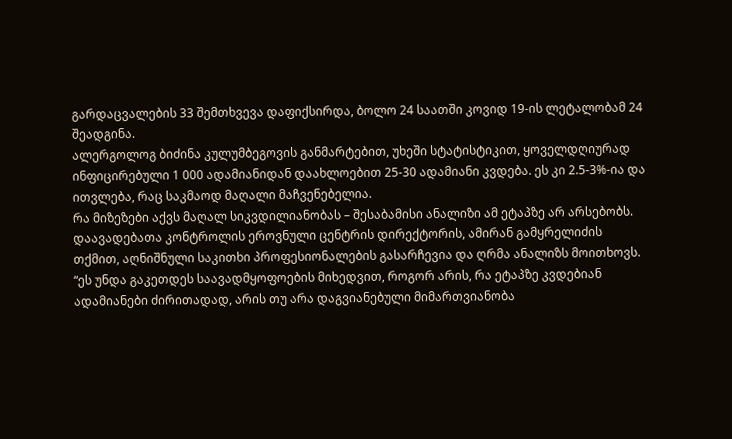გარდაცვალების 33 შემთხვევა დაფიქსირდა, ბოლო 24 საათში კოვიდ 19-ის ლეტალობამ 24 შეადგინა.
ალერგოლოგ ბიძინა კულუმბეგოვის განმარტებით, უხეში სტატისტიკით, ყოველდღიურად ინფიცირებული 1 000 ადამიანიდან დაახლოებით 25-30 ადამიანი კვდება. ეს კი 2.5-3%-ია და ითვლება, რაც საკმაოდ მაღალი მაჩვენებელია.
რა მიზეზები აქვს მაღალ სიკვდილიანობას – შესაბამისი ანალიზი ამ ეტაპზე არ არსებობს.
დაავადებათა კონტროლის ეროვნული ცენტრის დირექტორის, ამირან გამყრელიძის თქმით, აღნიშნული საკითხი პროფესიონალების გასარჩევია და ღრმა ანალიზს მოითხოვს.
“ეს უნდა გაკეთდეს საავადმყოფოების მიხედვით, როგორ არის, რა ეტაპზე კვდებიან ადამიანები ძირითადად, არის თუ არა დაგვიანებული მიმართვიანობა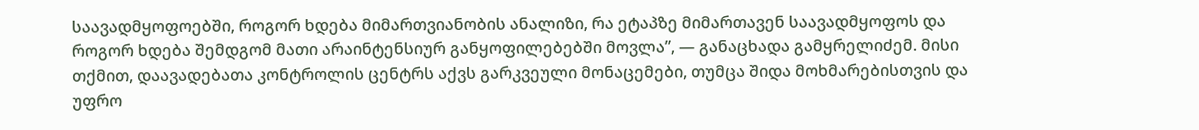საავადმყოფოებში, როგორ ხდება მიმართვიანობის ანალიზი, რა ეტაპზე მიმართავენ საავადმყოფოს და როგორ ხდება შემდგომ მათი არაინტენსიურ განყოფილებებში მოვლა”, — განაცხადა გამყრელიძემ. მისი თქმით, დაავადებათა კონტროლის ცენტრს აქვს გარკვეული მონაცემები, თუმცა შიდა მოხმარებისთვის და უფრო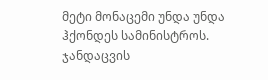მეტი მონაცემი უნდა უნდა ჰქონდეს სამინისტროს.
ჯანდაცვის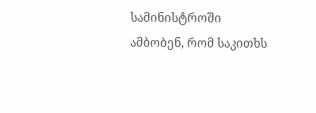სამინისტროში ამბობენ, რომ საკითხს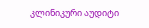კლინიკური აუდიტი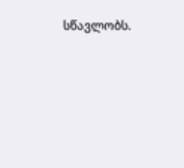სწავლობს.